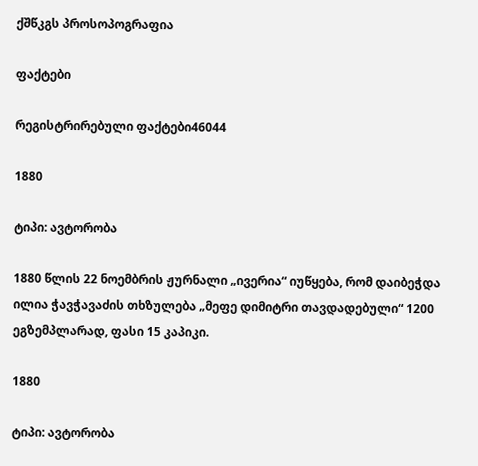ქშწკგს პროსოპოგრაფია

ფაქტები

რეგისტრირებული ფაქტები46044

1880

ტიპი: ავტორობა

1880 წლის 22 ნოემბრის ჟურნალი „ივერია“ იუწყება, რომ დაიბეჭდა ილია ჭავჭავაძის თხზულება „მეფე დიმიტრი თავდადებული“ 1200 ეგზემპლარად, ფასი 15 კაპიკი.

1880

ტიპი: ავტორობა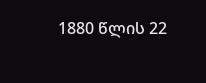1880 წლის 22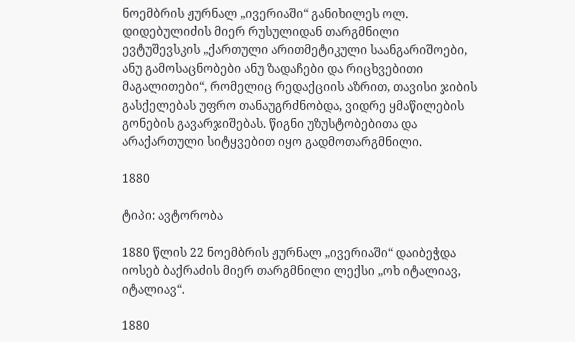ნოემბრის ჟურნალ „ივერიაში“ განიხილეს ოლ. დიდებულიძის მიერ რუსულიდან თარგმნილი ევტუშევსკის „ქართული არითმეტიკული საანგარიშოები, ანუ გამოსაცნობები ანუ ზადაჩები და რიცხვებითი მაგალითები“, რომელიც რედაქციის აზრით, თავისი ჯიბის გასქელებას უფრო თანაუგრძნობდა, ვიდრე ყმაწილების გონების გავარჯიშებას. წიგნი უზუსტობებითა და არაქართული სიტყვებით იყო გადმოთარგმნილი.

1880

ტიპი: ავტორობა

1880 წლის 22 ნოემბრის ჟურნალ „ივერიაში“ დაიბეჭდა იოსებ ბაქრაძის მიერ თარგმნილი ლექსი „ოხ იტალიავ, იტალიავ“.

1880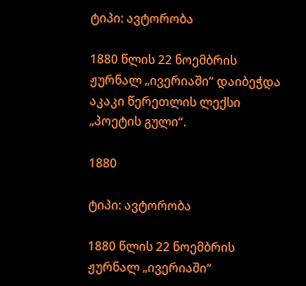ტიპი: ავტორობა

1880 წლის 22 ნოემბრის ჟურნალ „ივერიაში“ დაიბეჭდა აკაკი წერეთლის ლექსი „პოეტის გული“.

1880

ტიპი: ავტორობა

1880 წლის 22 ნოემბრის ჟურნალ „ივერიაში“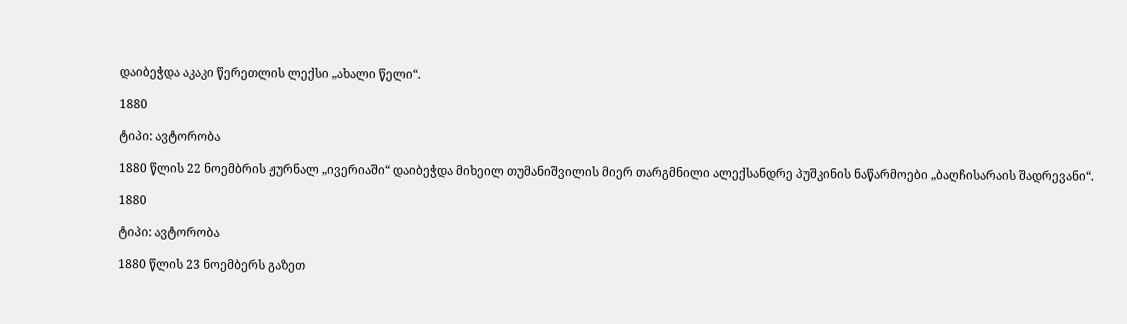დაიბეჭდა აკაკი წერეთლის ლექსი „ახალი წელი“.

1880

ტიპი: ავტორობა

1880 წლის 22 ნოემბრის ჟურნალ „ივერიაში“ დაიბეჭდა მიხეილ თუმანიშვილის მიერ თარგმნილი ალექსანდრე პუშკინის ნაწარმოები „ბაღჩისარაის შადრევანი“.

1880

ტიპი: ავტორობა

1880 წლის 23 ნოემბერს გაზეთ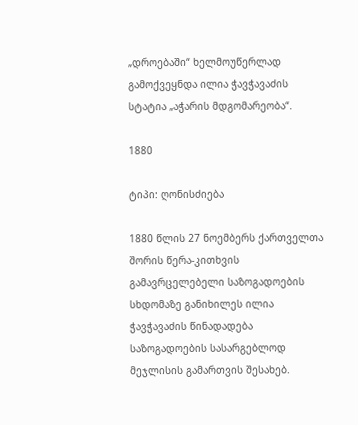„დროებაში“ ხელმოუწერლად გამოქვეყნდა ილია ჭავჭავაძის სტატია „აჭარის მდგომარეობა“.

1880

ტიპი: ღონისძიება

1880 წლის 27 ნოემბერს ქართველთა შორის წერა-კითხვის გამავრცელებელი საზოგადოების სხდომაზე განიხილეს ილია ჭავჭავაძის წინადადება საზოგადოების სასარგებლოდ მეჯლისის გამართვის შესახებ.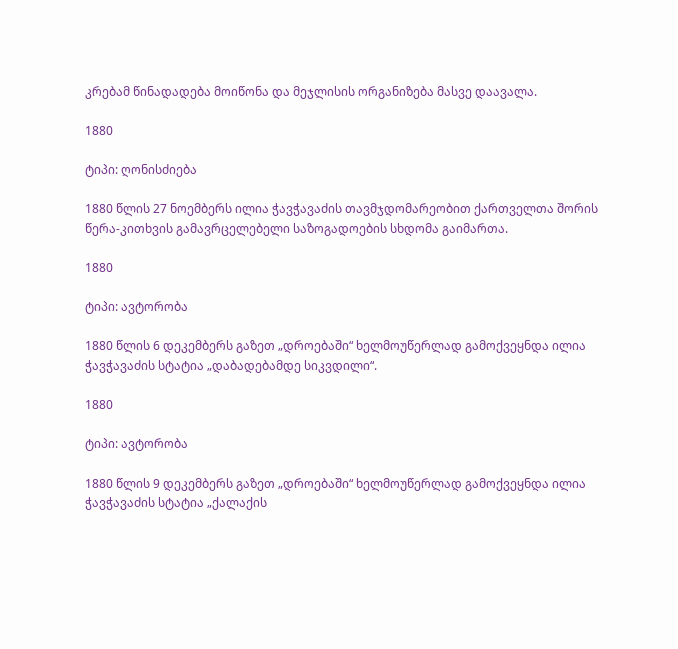კრებამ წინადადება მოიწონა და მეჯლისის ორგანიზება მასვე დაავალა.

1880

ტიპი: ღონისძიება

1880 წლის 27 ნოემბერს ილია ჭავჭავაძის თავმჯდომარეობით ქართველთა შორის წერა-კითხვის გამავრცელებელი საზოგადოების სხდომა გაიმართა.

1880

ტიპი: ავტორობა

1880 წლის 6 დეკემბერს გაზეთ „დროებაში“ ხელმოუწერლად გამოქვეყნდა ილია ჭავჭავაძის სტატია „დაბადებამდე სიკვდილი“.

1880

ტიპი: ავტორობა

1880 წლის 9 დეკემბერს გაზეთ „დროებაში“ ხელმოუწერლად გამოქვეყნდა ილია ჭავჭავაძის სტატია „ქალაქის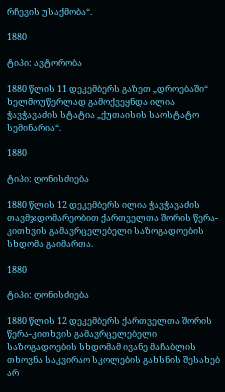რჩევის უსაქმობა“.

1880

ტიპი: ავტორობა

1880 წლის 11 დეკემბერს გაზეთ „დროებაში“ ხელმოუწერლად გამოქვეყნდა ილია ჭავჭავაძის სტატია „ქუთაისის საოსტატო სემინარია“.

1880

ტიპი: ღონისძიება

1880 წლის 12 დეკემბერს ილია ჭავჭავაძის თავმჯდომარეობით ქართველთა შორის წერა-კითხვის გამავრცელებელი საზოგადოების სხდომა გაიმართა.

1880

ტიპი: ღონისძიება

1880 წლის 12 დეკემბერს ქართველთა შორის წერა-კითხვის გამავრცელებელი საზოგადოების სხდომამ ივანე მაჩაბლის თხოვნა საკვირაო სკოლების გახსნის შესახებ არ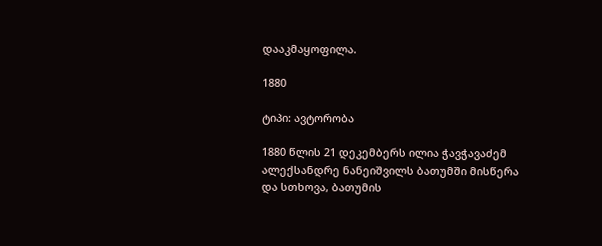დააკმაყოფილა.

1880

ტიპი: ავტორობა

1880 წლის 21 დეკემბერს ილია ჭავჭავაძემ ალექსანდრე ნანეიშვილს ბათუმში მისწერა და სთხოვა, ბათუმის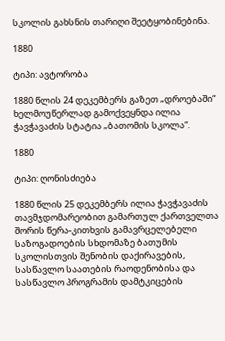სკოლის გახსნის თარიღი შეეტყობინებინა.

1880

ტიპი: ავტორობა

1880 წლის 24 დეკემბერს გაზეთ „დროებაში“ ხელმოუწერლად გამოქვეყნდა ილია ჭავჭავაძის სტატია „ბათომის სკოლა“.

1880

ტიპი: ღონისძიება

1880 წლის 25 დეკემბერს ილია ჭავჭავაძის თავმჯდომარეობით გამართულ ქართველთა შორის წერა-კითხვის გამავრცელებელი საზოგადოების სხდომაზე ბათუმის სკოლისთვის შენობის დაქირავების, სასწავლო საათების რაოდენობისა და სასწავლო პროგრამის დამტკიცების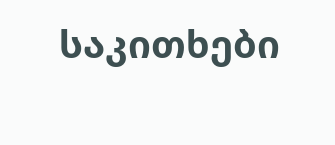საკითხები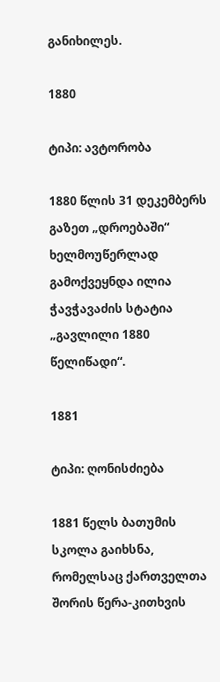განიხილეს.

1880

ტიპი: ავტორობა

1880 წლის 31 დეკემბერს გაზეთ „დროებაში“ ხელმოუწერლად გამოქვეყნდა ილია ჭავჭავაძის სტატია „გავლილი 1880 წელიწადი“.

1881

ტიპი: ღონისძიება

1881 წელს ბათუმის სკოლა გაიხსნა, რომელსაც ქართველთა შორის წერა-კითხვის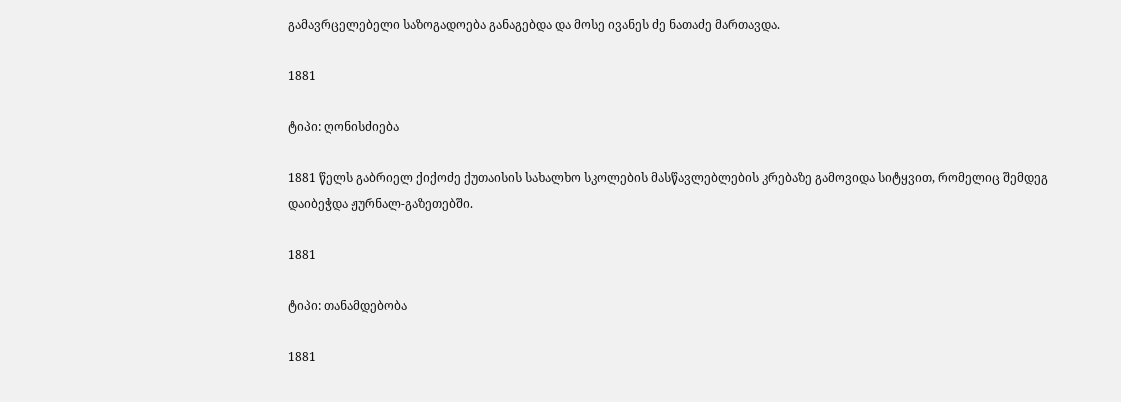გამავრცელებელი საზოგადოება განაგებდა და მოსე ივანეს ძე ნათაძე მართავდა.

1881

ტიპი: ღონისძიება

1881 წელს გაბრიელ ქიქოძე ქუთაისის სახალხო სკოლების მასწავლებლების კრებაზე გამოვიდა სიტყვით, რომელიც შემდეგ დაიბეჭდა ჟურნალ-გაზეთებში.

1881

ტიპი: თანამდებობა

1881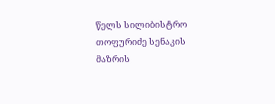წელს სილიბისტრო თოფურიძე სენაკის მაზრის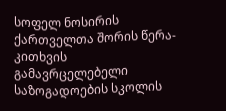სოფელ ნოსირის ქართველთა შორის წერა-კითხვის გამავრცელებელი საზოგადოების სკოლის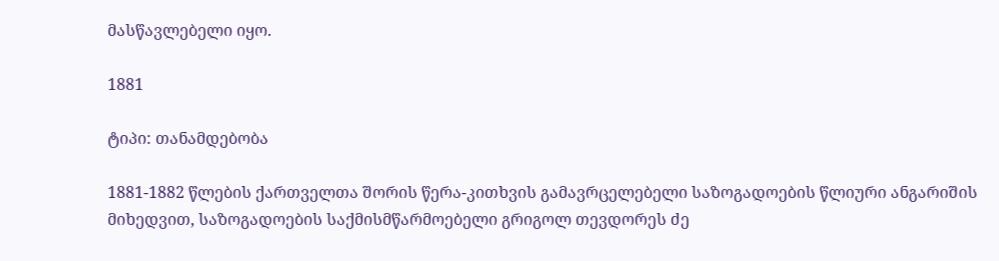მასწავლებელი იყო.

1881

ტიპი: თანამდებობა

1881-1882 წლების ქართველთა შორის წერა-კითხვის გამავრცელებელი საზოგადოების წლიური ანგარიშის მიხედვით, საზოგადოების საქმისმწარმოებელი გრიგოლ თევდორეს ძე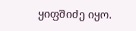ყიფშიძე იყო.